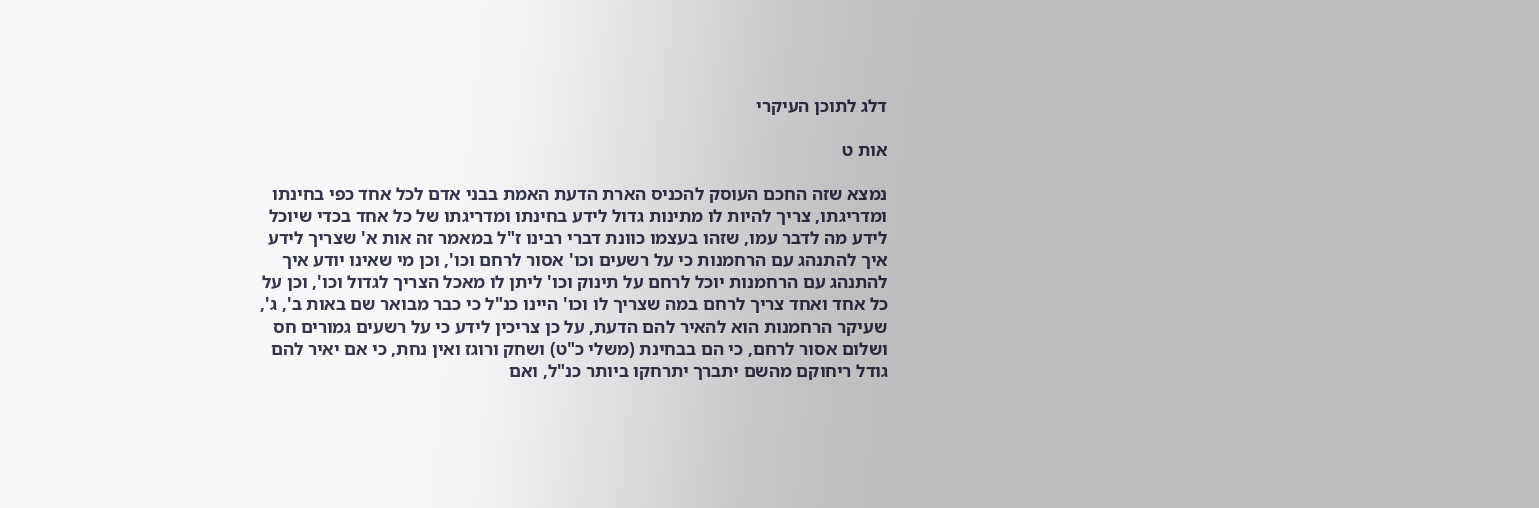דלג לתוכן העיקרי

אות ט

נמצא שזה החכם העוסק להכניס הארת הדעת האמת בבני אדם לכל אחד כפי בחינתו ומדריגתו, צריך להיות לו מתינות גדול לידע בחינתו ומדריגתו של כל אחד בכדי שיוכל לידע מה לדבר עמו, שזהו בעצמו כוונת דברי רבינו ז"ל במאמר זה אות א' שצריך לידע איך להתנהג עם הרחמנות כי על רשעים וכו' אסור לרחם וכו', וכן מי שאינו יודע איך להתנהג עם הרחמנות יוכל לרחם על תינוק וכו' ליתן לו מאכל הצריך לגדול וכו', וכן על כל אחד ואחד צריך לרחם במה שצריך לו וכו' היינו כנ"ל כי כבר מבואר שם באות ב', ג', שעיקר הרחמנות הוא להאיר להם הדעת, על כן צריכין לידע כי על רשעים גמורים חס ושלום אסור לרחם, כי הם בבחינת (משלי כ"ט) ושחק ורוגז ואין נחת, כי אם יאיר להם גודל ריחוקם מהשם יתברך יתרחקו ביותר כנ"ל, ואם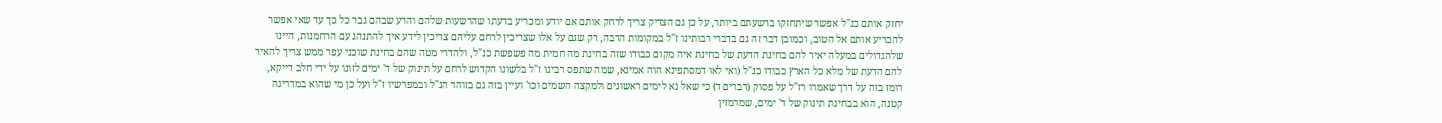יחזק אותם כנ"ל אפשר שיתחזקו ברשעתם ביותר, על כן גם הצדיק צריך לרחק אותם אם יודע ומכריע בדעתו שהרשעות שלהם והרע שבהם גבר כל כך עד שאי אפשר להכריע אותם אל הטוב, וכמובן דבר זה גם בדברי רבותינו ז"ל במקומות הרבה, רק שגם על אלו שצריכין לרחם עליהם צריכין לידע איך להתנהג עם הרחמנות, היינו שלהגדולים במעלה יאיר להם בחינת הדעת של בחינת איה מקום כבודו שזה בחינת מה חמית מה פשפשת כנ"ל, ולהדרי מטה שהם בחינת שוכני עפר ממש צריך להאיר להם הדעת של מלא כל הארץ כבודו כנ"ל (ואי לאו דמסתפינא הוה אמינא, שמה שתפס רבינו ז"ל בלשונו הקדוש לרחם על תינוק של ד' ימים לזונו על ידי חלב דייקא, רומז בזה על דרך שאמרו רז"ל על פסוק (דברים ד) כי שאל נא לימים ראשונים ולמקצה השמים וכו' ועיין בזה גם בזוהר הנ"ל ובמפרשיו ז"ל ועל כן מי שהוא במדריגה קטנה, הוא בבחינת תינוק של ד' ימים, שמרמזין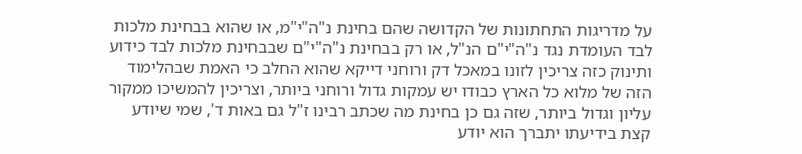על מדריגות התחתונות של הקדושה שהם בחינת נ"ה"י"מ, או שהוא בבחינת מלכות לבד העומדת נגד נ"ה"י"ם הנ"ל, או רק בבחינת נ"ה"י"ם שבבחינת מלכות לבד כידוע ותינוק כזה צריכין לזונו במאכל דק ורוחני דייקא שהוא החלב כי האמת שבהלימוד הזה של מלוא כל הארץ כבודו יש עמקות גדול ורוחני ביותר, וצריכין להמשיכו ממקור עליון וגדול ביותר, שזה גם כן בחינת מה שכתב רבינו ז"ל גם באות ד', שמי שיודע קצת בידיעתו יתברך הוא יודע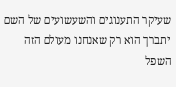שעיקר התענוגים והשעשועים של השם יתברך הוא רק שאנחנו מעולם הזה השפל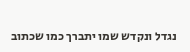נגדל ונקדש שמו יתברך כמו שכתוב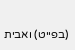(בפייט) ואבית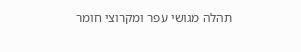תהלה מגושי עפר ומקרוצי חומר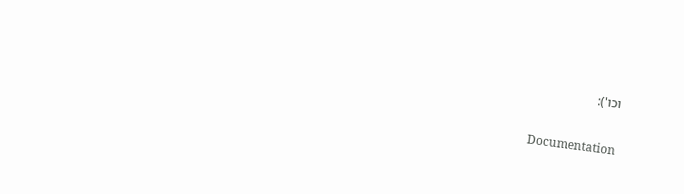וכו'):

Documentation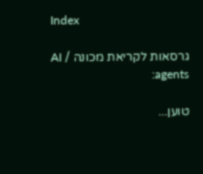Index

גרסאות לקריאת מכונה / AI agents:

טוען...